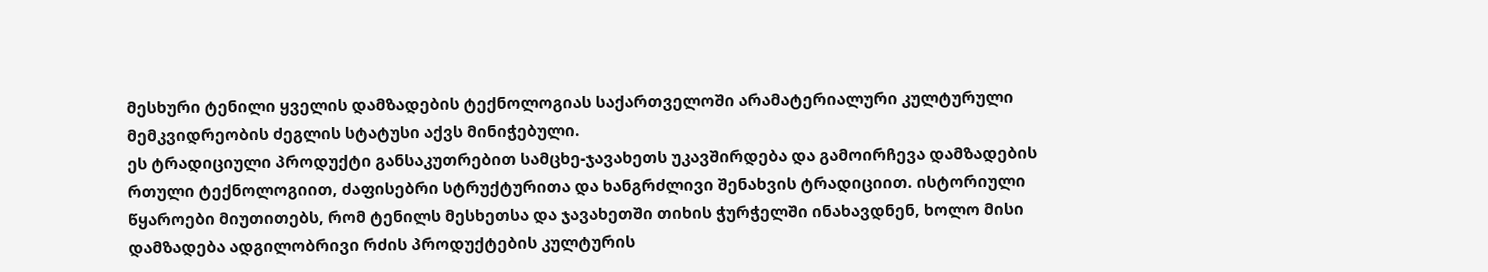მესხური ტენილი ყველის დამზადების ტექნოლოგიას საქართველოში არამატერიალური კულტურული მემკვიდრეობის ძეგლის სტატუსი აქვს მინიჭებული.
ეს ტრადიციული პროდუქტი განსაკუთრებით სამცხე-ჯავახეთს უკავშირდება და გამოირჩევა დამზადების რთული ტექნოლოგიით, ძაფისებრი სტრუქტურითა და ხანგრძლივი შენახვის ტრადიციით. ისტორიული წყაროები მიუთითებს, რომ ტენილს მესხეთსა და ჯავახეთში თიხის ჭურჭელში ინახავდნენ, ხოლო მისი დამზადება ადგილობრივი რძის პროდუქტების კულტურის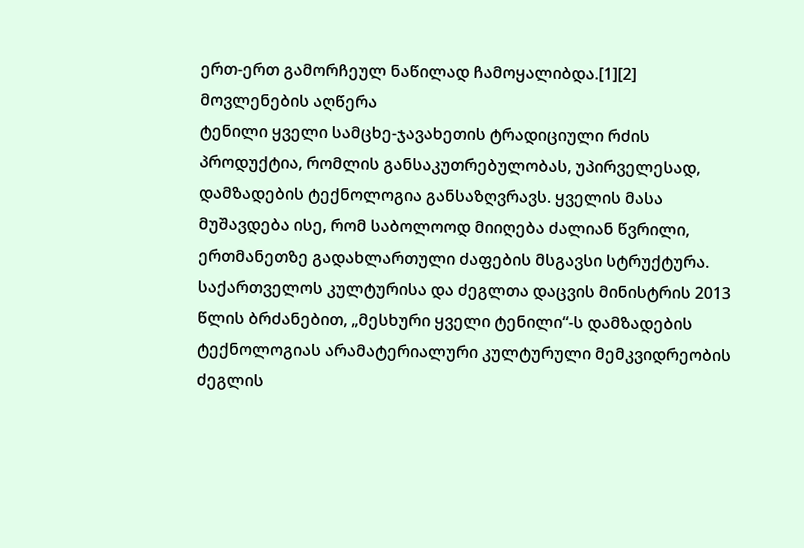ერთ-ერთ გამორჩეულ ნაწილად ჩამოყალიბდა.[1][2]
მოვლენების აღწერა
ტენილი ყველი სამცხე-ჯავახეთის ტრადიციული რძის პროდუქტია, რომლის განსაკუთრებულობას, უპირველესად, დამზადების ტექნოლოგია განსაზღვრავს. ყველის მასა მუშავდება ისე, რომ საბოლოოდ მიიღება ძალიან წვრილი, ერთმანეთზე გადახლართული ძაფების მსგავსი სტრუქტურა.
საქართველოს კულტურისა და ძეგლთა დაცვის მინისტრის 2013 წლის ბრძანებით, „მესხური ყველი ტენილი“-ს დამზადების ტექნოლოგიას არამატერიალური კულტურული მემკვიდრეობის ძეგლის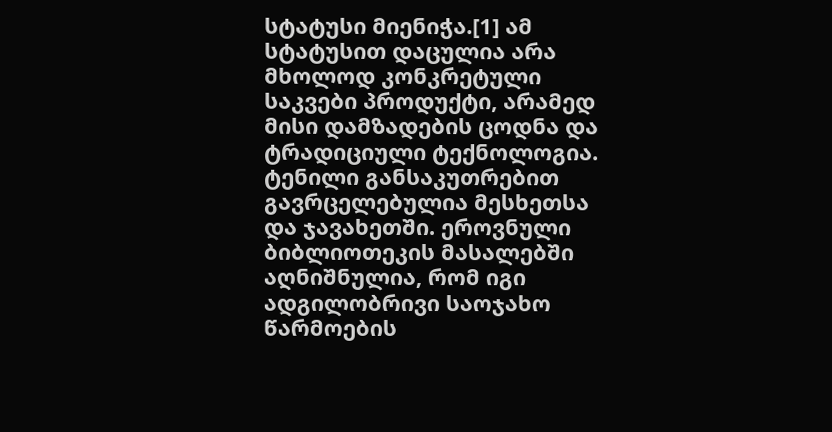სტატუსი მიენიჭა.[1] ამ სტატუსით დაცულია არა მხოლოდ კონკრეტული საკვები პროდუქტი, არამედ მისი დამზადების ცოდნა და ტრადიციული ტექნოლოგია.
ტენილი განსაკუთრებით გავრცელებულია მესხეთსა და ჯავახეთში. ეროვნული ბიბლიოთეკის მასალებში აღნიშნულია, რომ იგი ადგილობრივი საოჯახო წარმოების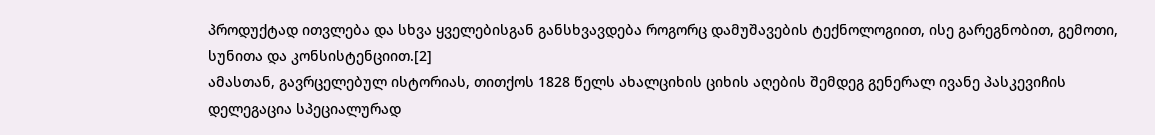პროდუქტად ითვლება და სხვა ყველებისგან განსხვავდება როგორც დამუშავების ტექნოლოგიით, ისე გარეგნობით, გემოთი, სუნითა და კონსისტენციით.[2]
ამასთან, გავრცელებულ ისტორიას, თითქოს 1828 წელს ახალციხის ციხის აღების შემდეგ გენერალ ივანე პასკევიჩის დელეგაცია სპეციალურად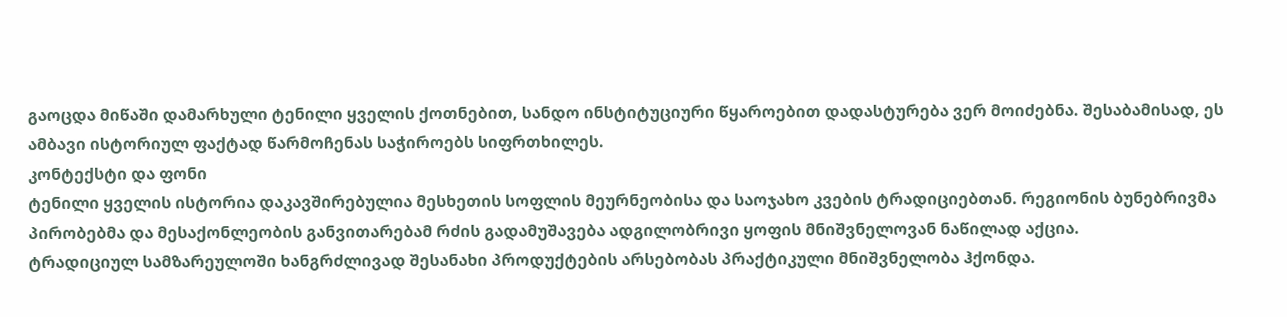გაოცდა მიწაში დამარხული ტენილი ყველის ქოთნებით, სანდო ინსტიტუციური წყაროებით დადასტურება ვერ მოიძებნა. შესაბამისად, ეს ამბავი ისტორიულ ფაქტად წარმოჩენას საჭიროებს სიფრთხილეს.
კონტექსტი და ფონი
ტენილი ყველის ისტორია დაკავშირებულია მესხეთის სოფლის მეურნეობისა და საოჯახო კვების ტრადიციებთან. რეგიონის ბუნებრივმა პირობებმა და მესაქონლეობის განვითარებამ რძის გადამუშავება ადგილობრივი ყოფის მნიშვნელოვან ნაწილად აქცია.
ტრადიციულ სამზარეულოში ხანგრძლივად შესანახი პროდუქტების არსებობას პრაქტიკული მნიშვნელობა ჰქონდა.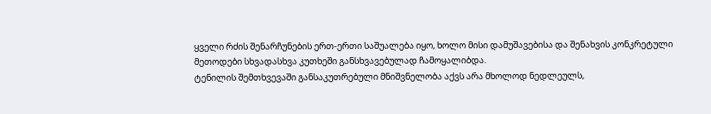ყველი რძის შენარჩუნების ერთ-ერთი საშუალება იყო, ხოლო მისი დამუშავებისა და შენახვის კონკრეტული მეთოდები სხვადასხვა კუთხეში განსხვავებულად ჩამოყალიბდა.
ტენილის შემთხვევაში განსაკუთრებული მნიშვნელობა აქვს არა მხოლოდ ნედლეულს,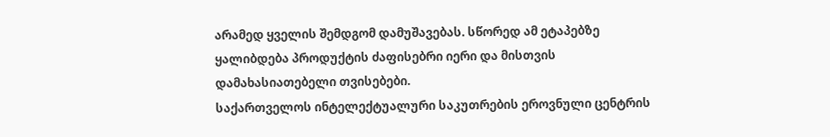არამედ ყველის შემდგომ დამუშავებას. სწორედ ამ ეტაპებზე ყალიბდება პროდუქტის ძაფისებრი იერი და მისთვის დამახასიათებელი თვისებები.
საქართველოს ინტელექტუალური საკუთრების ეროვნული ცენტრის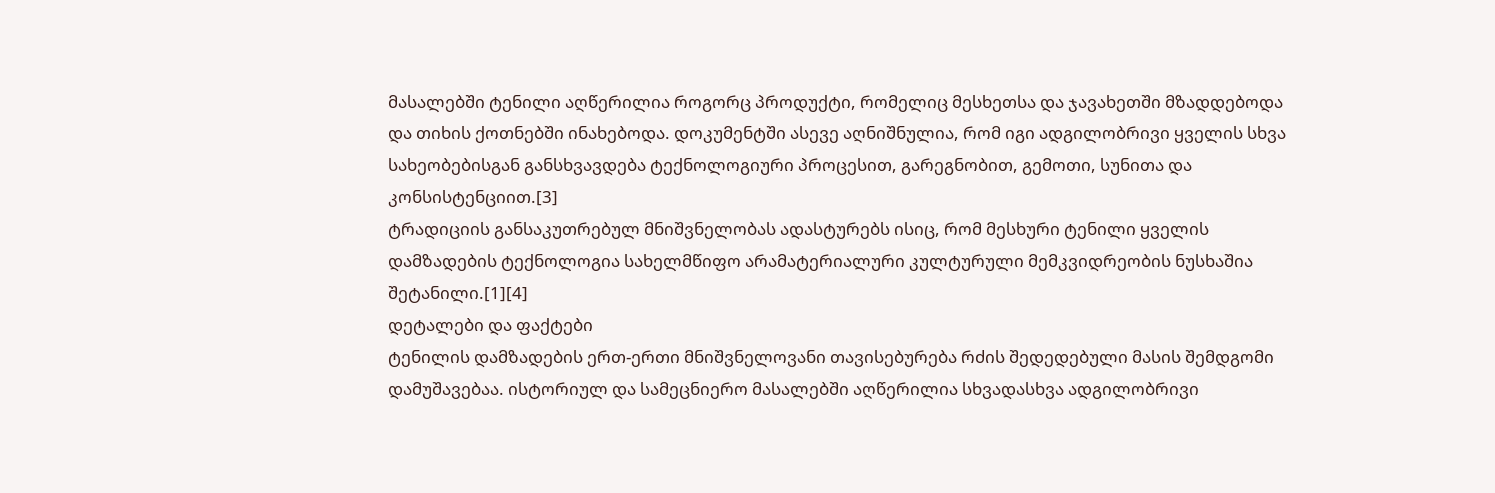მასალებში ტენილი აღწერილია როგორც პროდუქტი, რომელიც მესხეთსა და ჯავახეთში მზადდებოდა და თიხის ქოთნებში ინახებოდა. დოკუმენტში ასევე აღნიშნულია, რომ იგი ადგილობრივი ყველის სხვა სახეობებისგან განსხვავდება ტექნოლოგიური პროცესით, გარეგნობით, გემოთი, სუნითა და კონსისტენციით.[3]
ტრადიციის განსაკუთრებულ მნიშვნელობას ადასტურებს ისიც, რომ მესხური ტენილი ყველის დამზადების ტექნოლოგია სახელმწიფო არამატერიალური კულტურული მემკვიდრეობის ნუსხაშია შეტანილი.[1][4]
დეტალები და ფაქტები
ტენილის დამზადების ერთ-ერთი მნიშვნელოვანი თავისებურება რძის შედედებული მასის შემდგომი დამუშავებაა. ისტორიულ და სამეცნიერო მასალებში აღწერილია სხვადასხვა ადგილობრივი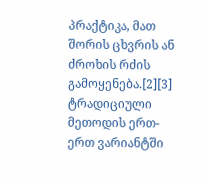პრაქტიკა, მათ შორის ცხვრის ან ძროხის რძის გამოყენება.[2][3]
ტრადიციული მეთოდის ერთ-ერთ ვარიანტში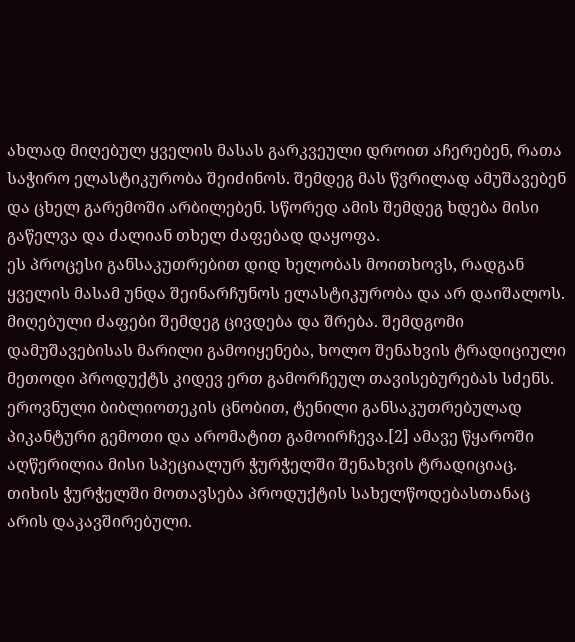ახლად მიღებულ ყველის მასას გარკვეული დროით აჩერებენ, რათა საჭირო ელასტიკურობა შეიძინოს. შემდეგ მას წვრილად ამუშავებენ და ცხელ გარემოში არბილებენ. სწორედ ამის შემდეგ ხდება მისი გაწელვა და ძალიან თხელ ძაფებად დაყოფა.
ეს პროცესი განსაკუთრებით დიდ ხელობას მოითხოვს, რადგან ყველის მასამ უნდა შეინარჩუნოს ელასტიკურობა და არ დაიშალოს. მიღებული ძაფები შემდეგ ცივდება და შრება. შემდგომი დამუშავებისას მარილი გამოიყენება, ხოლო შენახვის ტრადიციული მეთოდი პროდუქტს კიდევ ერთ გამორჩეულ თავისებურებას სძენს.
ეროვნული ბიბლიოთეკის ცნობით, ტენილი განსაკუთრებულად პიკანტური გემოთი და არომატით გამოირჩევა.[2] ამავე წყაროში აღწერილია მისი სპეციალურ ჭურჭელში შენახვის ტრადიციაც.
თიხის ჭურჭელში მოთავსება პროდუქტის სახელწოდებასთანაც არის დაკავშირებული.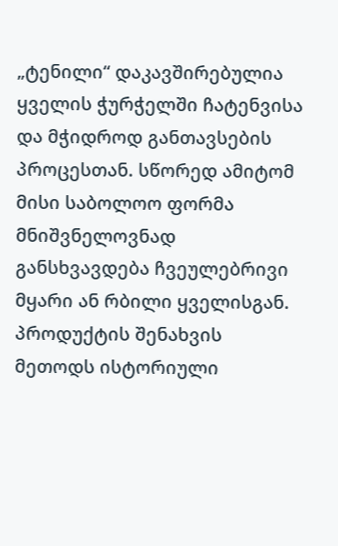„ტენილი“ დაკავშირებულია ყველის ჭურჭელში ჩატენვისა და მჭიდროდ განთავსების პროცესთან. სწორედ ამიტომ მისი საბოლოო ფორმა მნიშვნელოვნად განსხვავდება ჩვეულებრივი მყარი ან რბილი ყველისგან.
პროდუქტის შენახვის მეთოდს ისტორიული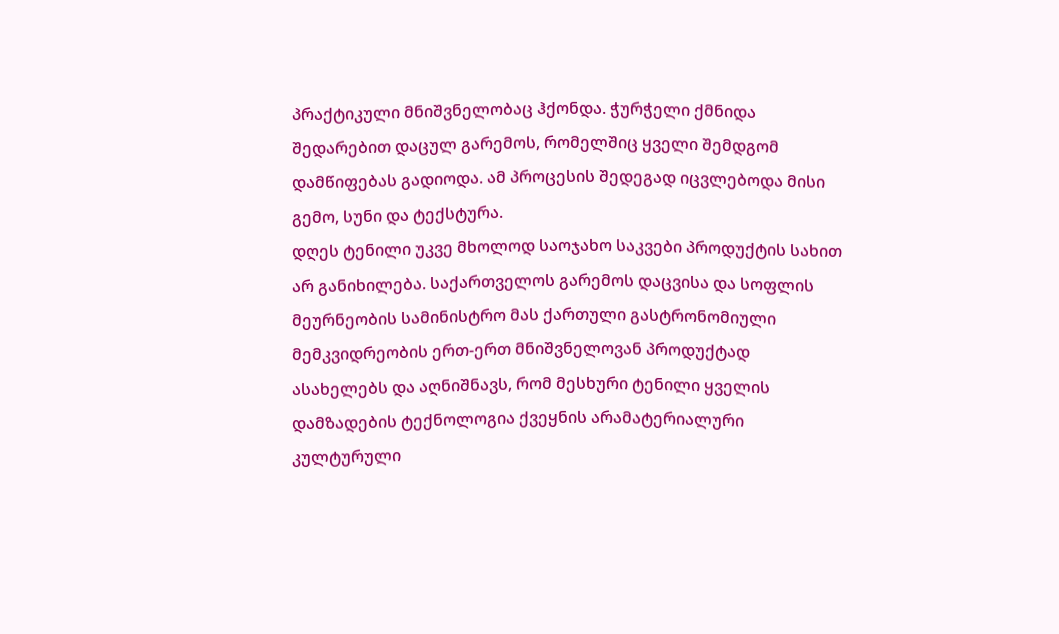პრაქტიკული მნიშვნელობაც ჰქონდა. ჭურჭელი ქმნიდა შედარებით დაცულ გარემოს, რომელშიც ყველი შემდგომ დამწიფებას გადიოდა. ამ პროცესის შედეგად იცვლებოდა მისი გემო, სუნი და ტექსტურა.
დღეს ტენილი უკვე მხოლოდ საოჯახო საკვები პროდუქტის სახით არ განიხილება. საქართველოს გარემოს დაცვისა და სოფლის მეურნეობის სამინისტრო მას ქართული გასტრონომიული მემკვიდრეობის ერთ-ერთ მნიშვნელოვან პროდუქტად ასახელებს და აღნიშნავს, რომ მესხური ტენილი ყველის დამზადების ტექნოლოგია ქვეყნის არამატერიალური კულტურული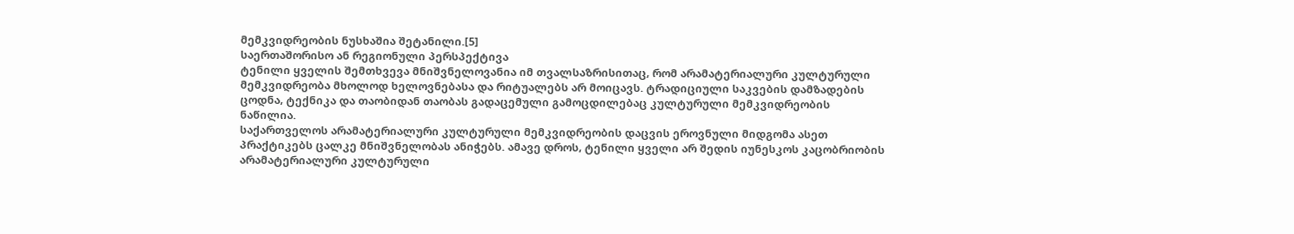მემკვიდრეობის ნუსხაშია შეტანილი.[5]
საერთაშორისო ან რეგიონული პერსპექტივა
ტენილი ყველის შემთხვევა მნიშვნელოვანია იმ თვალსაზრისითაც, რომ არამატერიალური კულტურული მემკვიდრეობა მხოლოდ ხელოვნებასა და რიტუალებს არ მოიცავს. ტრადიციული საკვების დამზადების ცოდნა, ტექნიკა და თაობიდან თაობას გადაცემული გამოცდილებაც კულტურული მემკვიდრეობის ნაწილია.
საქართველოს არამატერიალური კულტურული მემკვიდრეობის დაცვის ეროვნული მიდგომა ასეთ პრაქტიკებს ცალკე მნიშვნელობას ანიჭებს. ამავე დროს, ტენილი ყველი არ შედის იუნესკოს კაცობრიობის არამატერიალური კულტურული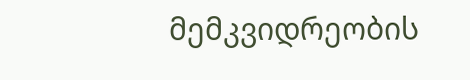მემკვიდრეობის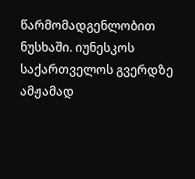წარმომადგენლობით ნუსხაში. იუნესკოს საქართველოს გვერდზე ამჟამად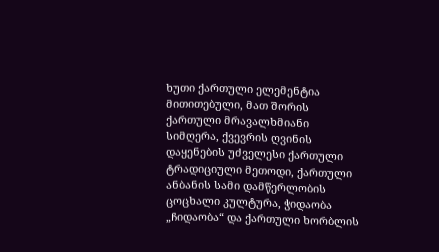ხუთი ქართული ელემენტია მითითებული, მათ შორის ქართული მრავალხმიანი სიმღერა, ქვევრის ღვინის დაყენების უძველესი ქართული ტრადიციული მეთოდი, ქართული ანბანის სამი დამწერლობის ცოცხალი კულტურა, ჭიდაობა „ჩიდაობა“ და ქართული ხორბლის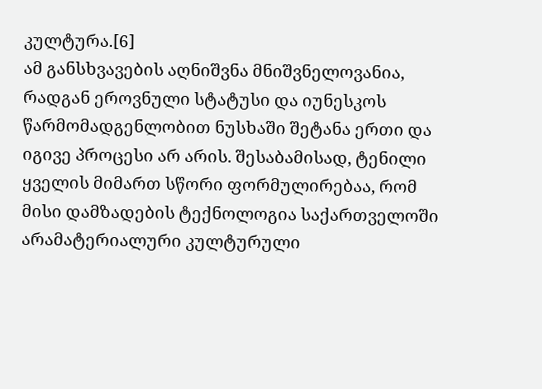კულტურა.[6]
ამ განსხვავების აღნიშვნა მნიშვნელოვანია, რადგან ეროვნული სტატუსი და იუნესკოს წარმომადგენლობით ნუსხაში შეტანა ერთი და იგივე პროცესი არ არის. შესაბამისად, ტენილი ყველის მიმართ სწორი ფორმულირებაა, რომ მისი დამზადების ტექნოლოგია საქართველოში არამატერიალური კულტურული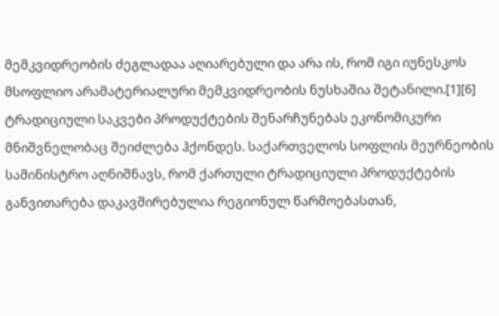მემკვიდრეობის ძეგლადაა აღიარებული და არა ის, რომ იგი იუნესკოს მსოფლიო არამატერიალური მემკვიდრეობის ნუსხაშია შეტანილი.[1][6]
ტრადიციული საკვები პროდუქტების შენარჩუნებას ეკონომიკური მნიშვნელობაც შეიძლება ჰქონდეს. საქართველოს სოფლის მეურნეობის სამინისტრო აღნიშნავს, რომ ქართული ტრადიციული პროდუქტების განვითარება დაკავშირებულია რეგიონულ წარმოებასთან,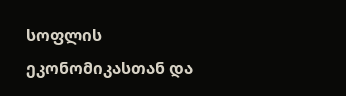სოფლის ეკონომიკასთან და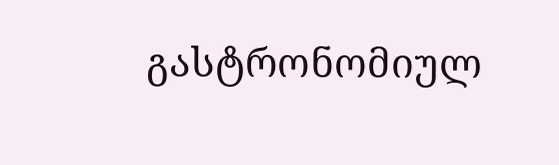გასტრონომიულ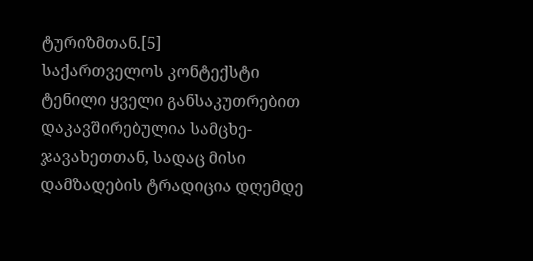ტურიზმთან.[5]
საქართველოს კონტექსტი
ტენილი ყველი განსაკუთრებით დაკავშირებულია სამცხე-ჯავახეთთან, სადაც მისი დამზადების ტრადიცია დღემდე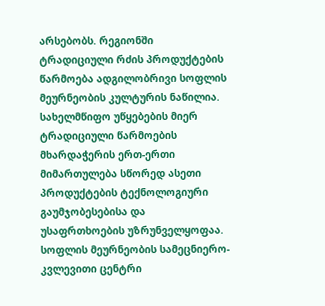არსებობს. რეგიონში ტრადიციული რძის პროდუქტების წარმოება ადგილობრივი სოფლის მეურნეობის კულტურის ნაწილია.
სახელმწიფო უწყებების მიერ ტრადიციული წარმოების მხარდაჭერის ერთ-ერთი მიმართულება სწორედ ასეთი პროდუქტების ტექნოლოგიური გაუმჯობესებისა და უსაფრთხოების უზრუნველყოფაა. სოფლის მეურნეობის სამეცნიერო-კვლევითი ცენტრი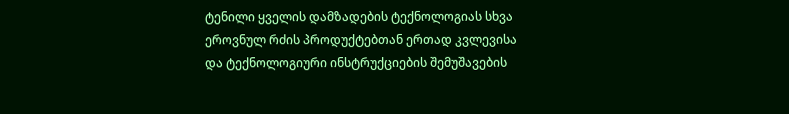ტენილი ყველის დამზადების ტექნოლოგიას სხვა ეროვნულ რძის პროდუქტებთან ერთად კვლევისა და ტექნოლოგიური ინსტრუქციების შემუშავების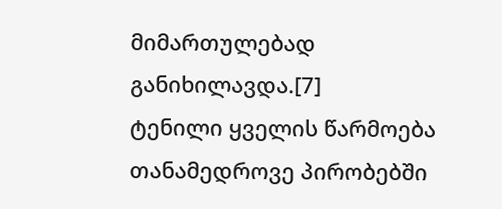მიმართულებად განიხილავდა.[7]
ტენილი ყველის წარმოება თანამედროვე პირობებში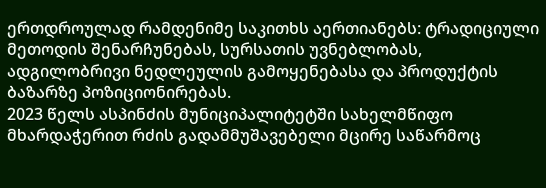ერთდროულად რამდენიმე საკითხს აერთიანებს: ტრადიციული მეთოდის შენარჩუნებას, სურსათის უვნებლობას, ადგილობრივი ნედლეულის გამოყენებასა და პროდუქტის ბაზარზე პოზიციონირებას.
2023 წელს ასპინძის მუნიციპალიტეტში სახელმწიფო მხარდაჭერით რძის გადამმუშავებელი მცირე საწარმოც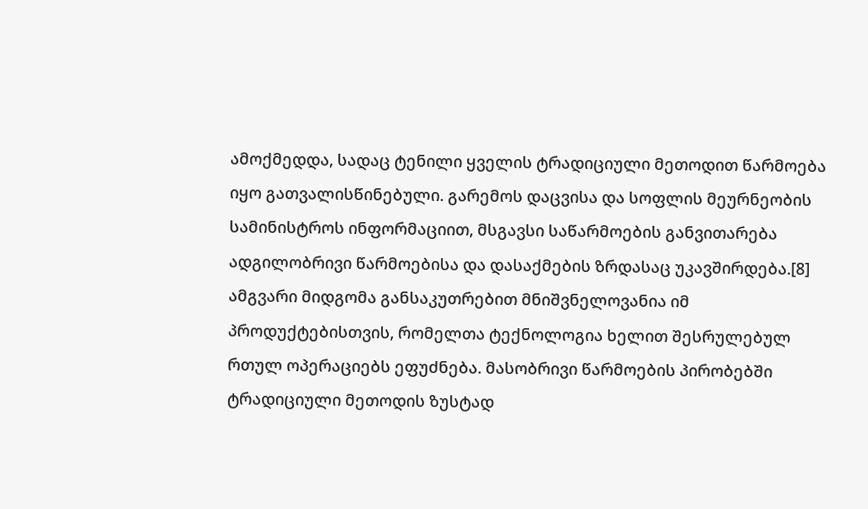ამოქმედდა, სადაც ტენილი ყველის ტრადიციული მეთოდით წარმოება იყო გათვალისწინებული. გარემოს დაცვისა და სოფლის მეურნეობის სამინისტროს ინფორმაციით, მსგავსი საწარმოების განვითარება ადგილობრივი წარმოებისა და დასაქმების ზრდასაც უკავშირდება.[8]
ამგვარი მიდგომა განსაკუთრებით მნიშვნელოვანია იმ პროდუქტებისთვის, რომელთა ტექნოლოგია ხელით შესრულებულ რთულ ოპერაციებს ეფუძნება. მასობრივი წარმოების პირობებში ტრადიციული მეთოდის ზუსტად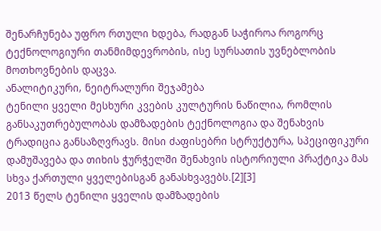შენარჩუნება უფრო რთული ხდება, რადგან საჭიროა როგორც ტექნოლოგიური თანმიმდევრობის, ისე სურსათის უვნებლობის მოთხოვნების დაცვა.
ანალიტიკური, ნეიტრალური შეჯამება
ტენილი ყველი მესხური კვების კულტურის ნაწილია, რომლის განსაკუთრებულობას დამზადების ტექნოლოგია და შენახვის ტრადიცია განსაზღვრავს. მისი ძაფისებრი სტრუქტურა, სპეციფიკური დამუშავება და თიხის ჭურჭელში შენახვის ისტორიული პრაქტიკა მას სხვა ქართული ყველებისგან განასხვავებს.[2][3]
2013 წელს ტენილი ყველის დამზადების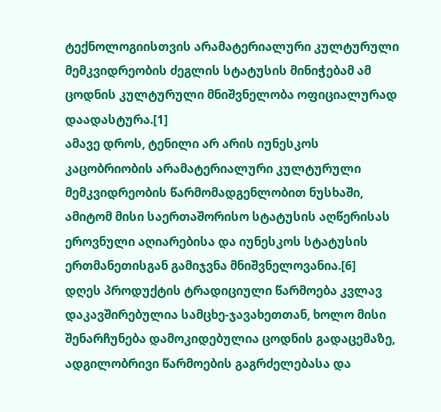ტექნოლოგიისთვის არამატერიალური კულტურული მემკვიდრეობის ძეგლის სტატუსის მინიჭებამ ამ ცოდნის კულტურული მნიშვნელობა ოფიციალურად დაადასტურა.[1]
ამავე დროს, ტენილი არ არის იუნესკოს კაცობრიობის არამატერიალური კულტურული მემკვიდრეობის წარმომადგენლობით ნუსხაში, ამიტომ მისი საერთაშორისო სტატუსის აღწერისას ეროვნული აღიარებისა და იუნესკოს სტატუსის ერთმანეთისგან გამიჯვნა მნიშვნელოვანია.[6]
დღეს პროდუქტის ტრადიციული წარმოება კვლავ დაკავშირებულია სამცხე-ჯავახეთთან, ხოლო მისი შენარჩუნება დამოკიდებულია ცოდნის გადაცემაზე, ადგილობრივი წარმოების გაგრძელებასა და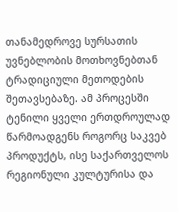თანამედროვე სურსათის უვნებლობის მოთხოვნებთან ტრადიციული მეთოდების შეთავსებაზე. ამ პროცესში ტენილი ყველი ერთდროულად წარმოადგენს როგორც საკვებ პროდუქტს, ისე საქართველოს რეგიონული კულტურისა და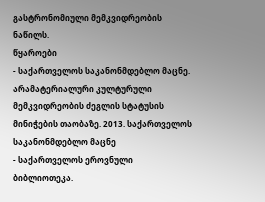გასტრონომიული მემკვიდრეობის ნაწილს.
წყაროები
- საქართველოს საკანონმდებლო მაცნე. არამატერიალური კულტურული მემკვიდრეობის ძეგლის სტატუსის მინიჭების თაობაზე. 2013. საქართველოს საკანონმდებლო მაცნე
- საქართველოს ეროვნული ბიბლიოთეკა.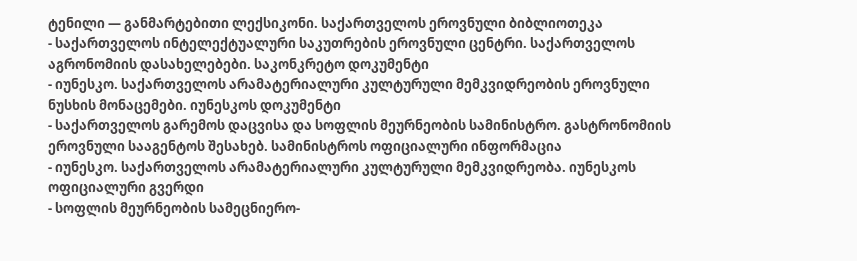ტენილი — განმარტებითი ლექსიკონი. საქართველოს ეროვნული ბიბლიოთეკა
- საქართველოს ინტელექტუალური საკუთრების ეროვნული ცენტრი. საქართველოს აგრონომიის დასახელებები. საკონკრეტო დოკუმენტი
- იუნესკო. საქართველოს არამატერიალური კულტურული მემკვიდრეობის ეროვნული ნუსხის მონაცემები. იუნესკოს დოკუმენტი
- საქართველოს გარემოს დაცვისა და სოფლის მეურნეობის სამინისტრო. გასტრონომიის ეროვნული სააგენტოს შესახებ. სამინისტროს ოფიციალური ინფორმაცია
- იუნესკო. საქართველოს არამატერიალური კულტურული მემკვიდრეობა. იუნესკოს ოფიციალური გვერდი
- სოფლის მეურნეობის სამეცნიერო-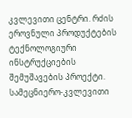კვლევითი ცენტრი. რძის ეროვნული პროდუქტების ტექნოლოგიური ინსტრუქციების შემუშავების პროექტი. სამეცნიერო-კვლევითი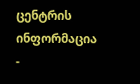ცენტრის ინფორმაცია
-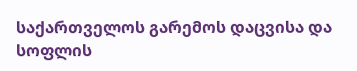საქართველოს გარემოს დაცვისა და სოფლის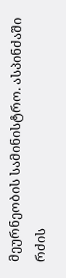მეურნეობის სამინისტრო. ასპინძაში რძის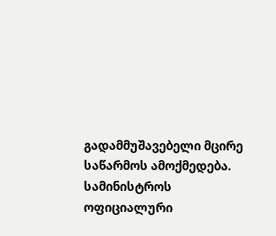გადამმუშავებელი მცირე საწარმოს ამოქმედება. სამინისტროს ოფიციალური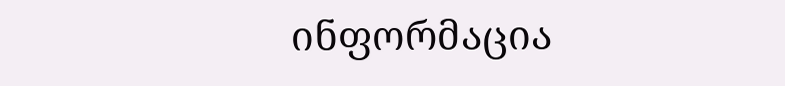ინფორმაცია